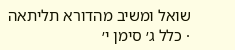שואל ומשיב מהדורא תליתאה · כלל ג׳ סימן י׳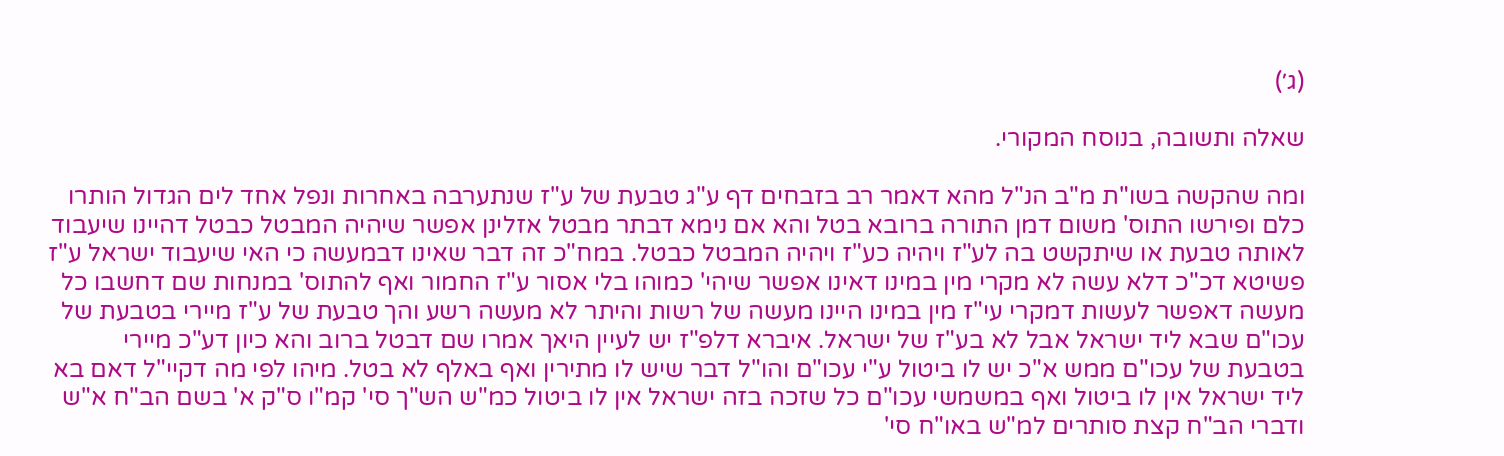(ג׳)

שאלה ותשובה, בנוסח המקורי.

ומה שהקשה בשו"ת מ"ב הנ"ל מהא דאמר רב בזבחים דף ע"ג טבעת של ע"ז שנתערבה באחרות ונפל אחד לים הגדול הותרו כלם ופירשו התוס' משום דמן התורה ברובא בטל והא אם נימא דבתר מבטל אזלינן אפשר שיהיה המבטל כבטל דהיינו שיעבוד לאותה טבעת או שיתקשט בה לע"ז ויהיה כע"ז ויהיה המבטל כבטל. במח"כ זה דבר שאינו דבמעשה כי האי שיעבוד ישראל ע"ז פשיטא דכ"כ דלא עשה לא מקרי מין במינו דאינו אפשר שיהי' כמוהו בלי אסור ע"ז החמור ואף להתוס' במנחות שם דחשבו כל מעשה דאפשר לעשות דמקרי עי"ז מין במינו היינו מעשה של רשות והיתר לא מעשה רשע והך טבעת של ע"ז מיירי בטבעת של עכו"ם שבא ליד ישראל אבל לא בע"ז של ישראל. איברא דלפ"ז יש לעיין היאך אמרו שם דבטל ברוב והא כיון דע"כ מיירי בטבעת של עכו"ם ממש א"כ יש לו ביטול ע"י עכו"ם והו"ל דבר שיש לו מתירין ואף באלף לא בטל. מיהו לפי מה דקיי"ל דאם בא ליד ישראל אין לו ביטול ואף במשמשי עכו"ם כל שזכה בזה ישראל אין לו ביטול כמ"ש הש"ך סי' קמ"ו ס"ק א' בשם הב"ח א"ש ודברי הב"ח קצת סותרים למ"ש באו"ח סי'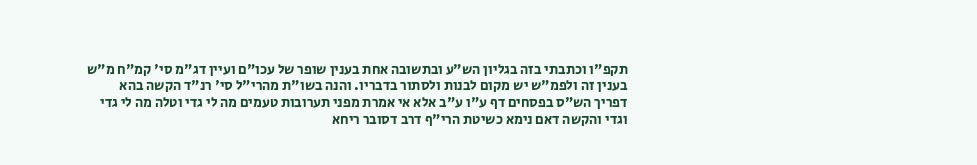תקפ"ו וכתבתי בזה בגליון הש"ע ובתשובה אחת בענין שופר של עכו"ם ועיין דג"מ סי' קמ"ח מ"ש בענין זה ולפמ"ש יש מקום לבנות ולסתור בדבריו. והנה בשו"ת מהרי"ל סי' רנ"ד הקשה בהא דפריך הש"ס בפסחים דף ע"ו ע"ב אלא אי אמרת מפני תערובות טעמים מה לי גדי וטלה מה לי גדי וגדי והקשה דאם נימא כשיטת הרי"ף דרב דסובר ריחא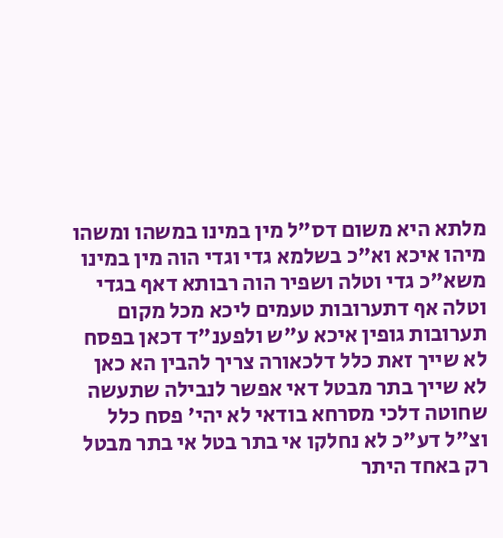מלתא היא משום דס"ל מין במינו במשהו ומשהו מיהו איכא וא"כ בשלמא גדי וגדי הוה מין במינו משא"כ גדי וטלה ושפיר הוה רבותא דאף בגדי וטלה אף דתערובות טעמים ליכא מכל מקום תערובות גופין איכא ע"ש ולפענ"ד דכאן בפסח לא שייך זאת כלל דלכאורה צריך להבין הא כאן לא שייך בתר מבטל דאי אפשר לנבילה שתעשה שחוטה דלכי מסרחא בודאי לא יהי' פסח כלל וצ"ל דע"כ לא נחלקו אי בתר בטל אי בתר מבטל רק באחד היתר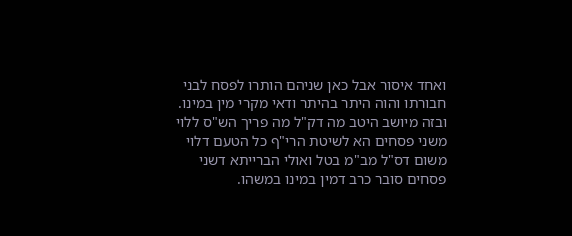ואחד איסור אבל כאן שניהם הותרו לפסח לבני חבורתו והוה היתר בהיתר ודאי מקרי מין במינו. ובזה מיושב היטב מה דק"ל מה פריך הש"ס ללוי משני פסחים הא לשיטת הרי"ף כל הטעם דלוי משום דס"ל מב"מ בטל ואולי הברייתא דשני פסחים סובר כרב דמין במינו במשהו.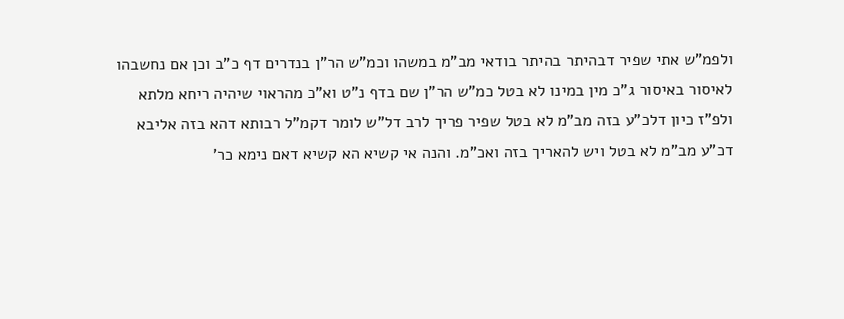ולפמ"ש אתי שפיר דבהיתר בהיתר בודאי מב"מ במשהו וכמ"ש הר"ן בנדרים דף כ"ב וכן אם נחשבהו לאיסור באיסור ג"כ מין במינו לא בטל כמ"ש הר"ן שם בדף נ"ט וא"כ מהראוי שיהיה ריחא מלתא ולפ"ז כיון דלכ"ע בזה מב"מ לא בטל שפיר פריך לרב דל"ש לומר דקמ"ל רבותא דהא בזה אליבא דכ"ע מב"מ לא בטל ויש להאריך בזה ואכ"מ. והנה אי קשיא הא קשיא דאם נימא כר'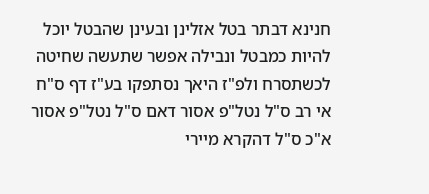חנינא דבתר בטל אזלינן ובעינן שהבטל יוכל להיות כמבטל ונבילה אפשר שתעשה שחיטה לכשתסרח ולפ"ז היאך נסתפקו בע"ז דף ס"ח אי רב ס"ל נטל"פ אסור דאם ס"ל נטל"פ אסור א"כ ס"ל דהקרא מיירי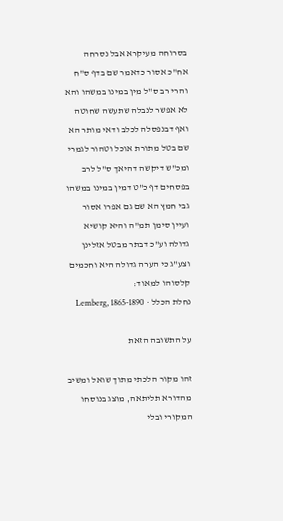בסרוחה מעיקרא אבל נסרחה אח"כ אסור כדאמר שם בדף ס"ח והרי רב ס"ל מין במינו במשהו והא לא אפשר לנבלה שתעשה שחוטה ואף דבנפסלה לכלב ודאי מותר הא שם בטל מתורת אוכל וטהור לגמרי ומכ"ש דיקשה דהיאך ס"ל לרב בפסחים דף כ"ט דמין במינו במשהו גבי חמץ הא שם גם אפרו אסור ועיין סימן תמ"ה והיא קושיא גדולה וע"כ דבתר מבטל אזלינן וצע"ג כי הערה גדולה היא וחכמים קלסוהו למאוד:
נחלת הכלל · Lemberg, 1865-1890

על התשובה הזאת

זהו מקור הלכתי מתוך שואל ומשיב מהדורא תליתאה, מוצג בנוסחו המקורי ובלי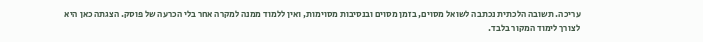עריכה. תשובה הלכתית נכתבה לשואל מסוים, בזמן מסוים ובנסיבות מסוימות, ואין ללמוד ממנה למקרה אחר בלי הכרעה של פוסק. הצגתה כאן היא לצורך לימוד המקור בלבד.